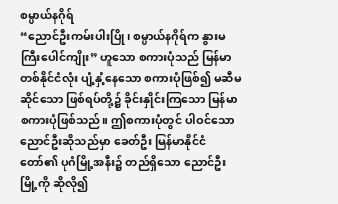စမ္ပာယ်နဂိုရ်
“ညောင်ဦးကမ်းပါးပြို၊ စမ္ပာယ်နဂိုရ်က နွားမ ကြီးပေါင်ကျိုး” ဟူသော စကားပုံသည် မြန်မာတစ်နိုင်ငံလုံး ပျံ့နှံ့နေသော စကားပုံဖြစ်၍ မဆီမဆိုင်သော ဖြစ်ရပ်တို့၌ ခိုင်းနှိုင်းကြသော မြန်မာစကားပုံဖြစ်သည်။ ဤစကားပုံတွင် ပါဝင်သော ညောင်ဦးဆိုသည်မှာ ခေတ်ဦး မြန်မာနိုင်ငံတော်၏ ပုဂံမြို့အနီး၌ တည်ရှိသော ညောင်ဦးမြို့ကို ဆိုလို၍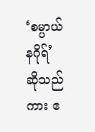‘စမ္ပာယ်နဂိုရ်’ ဆိုသည်ကား ဧ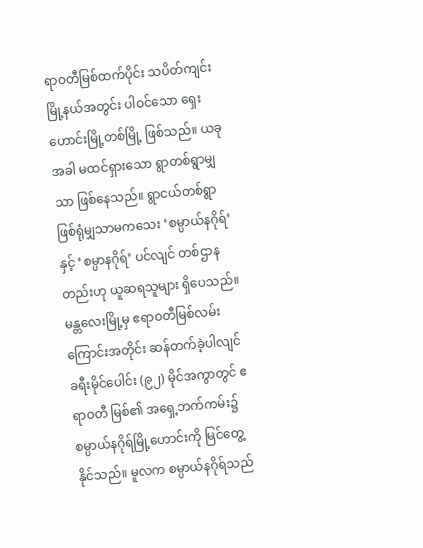ရာဝတီမြစ်ထက်ပိုင်း သပိတ်ကျင်းမြို့နယ်အတွင်း ပါဝင်သော ရှေးဟောင်းမြို့တစ်မြို့ ဖြစ်သည်။ ယခုအခါ မထင်ရှားသော ရွာတစ်ရွာမျှသာ ဖြစ်နေသည်။ ရွာငယ်တစ်ရွာဖြစ်ရုံမျှသာမကသေး ‘စမ္ပာယ်နဂိုရ်’ နှင့် ‘စမ္ပာနဂိုရ်’ ပင်လျင် တစ်ဌာနတည်းဟု ယူဆရသူများ ရှိပေသည်။
မန္တလေးမြို့မှ ဧရာဝတီမြစ်လမ်းကြောင်းအတိုင်း ဆန်တက်ခဲ့ပါလျင် ခရီးမိုင်ပေါင်း (၉၂) မိုင်အကွာတွင် ဧရာဝတီ မြစ်၏ အရှေ့ဘက်ကမ်း၌ စမ္ပာယ်နဂိုရ်မြို့ဟောင်းကို မြင်တွေ့နိုင်သည်။ မူလက စမ္ပာယ်နဂိုရ်သည်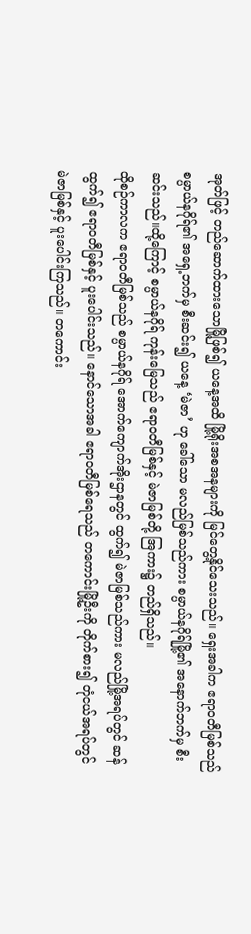အုတ်ဖြင့် တည်ဆောက်ထားသောမြို့ဖြစ်၍ ယနေ့အထိ မြို့ရိုးအစအနများကို မြင်တွေ့နိုင်သေးသည်။ ရှေးအခါက ဧရာဝတီမြစ်သည် စမ္ပာယ်နဂိုရ်၏ အရှေ့ဘက်မှ စီးဆင်း၍ ယနေ့ ‘မဲဇာ’ ဟု ခေါ်သော မလည်မြစ်သည်ကား စမ္ပာယ်နဂိုရ်မြို့၏ အနောက်ဘက်မှ စီးဆင်းသည်။ထို့ကြောင့် စမ္ပာယ်နဂိုရ် ကုန်းမြေသည် ဧရာဝတီမြစ်နှင့် မဲဇာမြစ်တို့ အြကား၌ တည်ရှိသည်။
ထိုစဉ်ကာလက ဧရာဝတီမြစ်သည် စမ္ပာယ်နဂိုရ် အောက်ကျောက်အိုးဌာနတွင် ထွက်၍ မဲဇာမြစ်သည်ကား မလည်မြို့အရပ်တွင် ဆန်ထွက်၍ ဧရာဝတီမြစ်နှင့် ပူးပေါင်းသည်။ နောင်သောအခါ ဧရာဝတီမြစ်ရေသည် တကောင်းမြို့ဦးကို တိုက်စား၍ တုံငယ်အရပ်တွင် မဲဇာမြစ်နှင့် ပူးပေါင်းကြသည်။ တကောင်း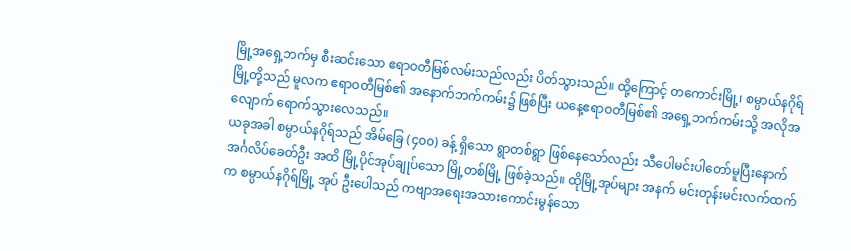မြို့အရှေ့ဘက်မှ စီးဆင်းသော ဧရာဝတီမြစ်လမ်းသည်လည်း ပိတ်သွားသည်။ ထို့ကြောင့် တကောင်းမြို့၊ စမ္ပာယ်နဂိုရ်မြို့တို့သည် မူလက ဧရာဝတီမြစ်၏ အနောက်ဘက်ကမ်း၌ ဖြစ်ပြီး ယနေ့ဧရာဝတီမြစ်၏ အရှေ့ဘက်ကမ်းသို့ အလိုအလျောက် ရောက်သွားလေသည်။
ယခုအခါ စမ္ပာယ်နဂိုရ်သည် အိမ်ခြေ (၄၀၀) ခန့် ရှိသော ရွာတစ်ရွာ ဖြစ်နေသော်လည်း သီပေါမင်းပါတော်မူပြီးနောက် အင်္ဂလိပ်ခေတ်ဦး အထိ မြို့ပိုင်အုပ်ချုပ်သော မြို့တစ်မြို့ ဖြစ်ခဲ့သည်။ ထိုမြို့အုပ်များ အနက် မင်းတုန်းမင်းလက်ထက်က စမ္ပာယ်နဂိုရ်မြို့ အုပ် ဦးပေါသည် ကဗျာအရေးအသားကောင်းမွန်သော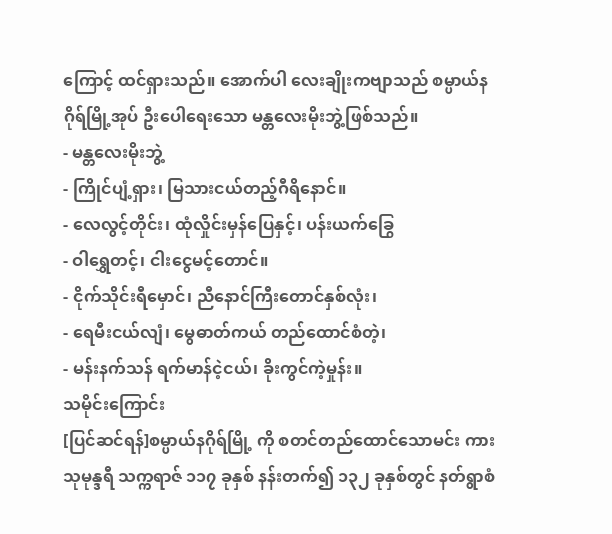ကြောင့် ထင်ရှားသည်။ အောက်ပါ လေးချိုးကဗျာသည် စမ္ပာယ်နဂိုရ်မြို့အုပ် ဦးပေါရေးသော မန္တလေးမိုးဘွဲ့ဖြစ်သည်။
- မန္တလေးမိုးဘွဲ့
- ကြိုင်ပျံ့ရှား၊ မြသားငယ်တည့်ဂီရိနောင်။
- လေလွင့်တိုင်း၊ ထုံလှိုင်းမှန်ပြေနှင့်၊ ပန်းယက်ခြွေ
- ဝါရွှေတင့်၊ ငါးငွေမင့်တောင်။
- ငိုက်သိုင်းရီမှောင်၊ ညီနောင်ကြီးတောင်နှစ်လုံး၊
- ရေမီးငယ်လျံ၊ မွေဓာတ်ကယ် တည်ထောင်စံတဲ့၊
- မန်းနက်သန် ရက်မာန်ငဲ့ငယ်၊ ခိုးကွင်ကဲ့မှုန်း။
သမိုင်းကြောင်း
[ပြင်ဆင်ရန်]စမ္ပာယ်နဂိုရ်မြို့ ကို စတင်တည်ထောင်သောမင်း ကား သုမုန္ဒရီ သက္ကရာဇ် ၁၁၇ ခုနှစ် နန်းတက်၍ ၁၃၂ ခုနှစ်တွင် နတ်ရွာစံ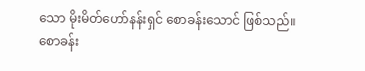သော မိုးမိတ်ဟော်နန်းရှင် စောခန်းသောင် ဖြစ်သည်။ စောခန်း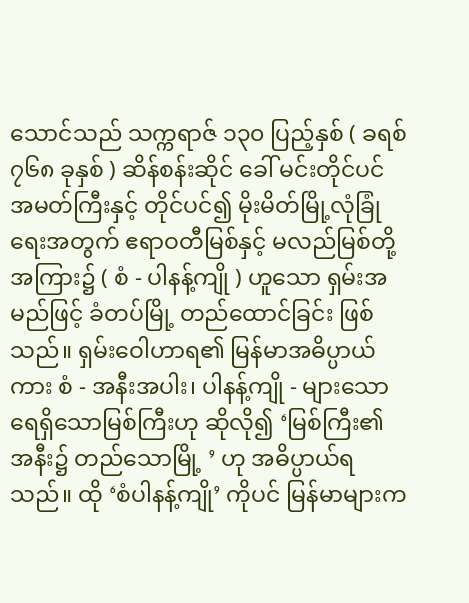သောင်သည် သက္ကရာဇ် ၁၃၀ ပြည့်နှစ် ( ခရစ် ၇၆၈ ခုနှစ် ) ဆိန်စန်းဆိုင် ခေါ် မင်းတိုင်ပင် အမတ်ကြီးနှင့် တိုင်ပင်၍ မိုးမိတ်မြို့လုံခြုံရေးအတွက် ဧရာဝတီမြစ်နှင့် မလည်မြစ်တို့ အကြား၌ ( စံ - ပါနန့်ကျို ) ဟူသော ရှမ်းအမည်ဖြင့် ခံတပ်မြို့ တည်ထောင်ခြင်း ဖြစ်သည်။ ရှမ်းဝေါဟာရ၏ မြန်မာအဓိပ္ပာယ်ကား စံ - အနီးအပါး၊ ပါနန့်ကျို - များသော ရေရှိသောမြစ်ကြီးဟု ဆိုလို၍ ‘မြစ်ကြီး၏ အနီး၌ တည်သောမြို့ ’ ဟု အဓိပ္ပာယ်ရသည်။ ထို ‘စံပါနန့်ကျို’ ကိုပင် မြန်မာများက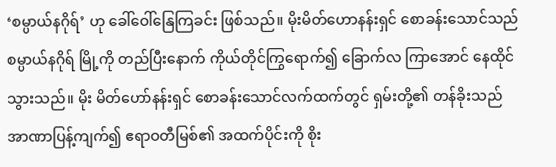‘စမ္ပာယ်နဂိုရ်’ ဟု ခေါ်ဝေါ်နြေကြခင်း ဖြစ်သည်။ မိုးမိတ်ဟောနန်းရှင် စောခန်းသောင်သည် စမ္ပာယ်နဂိုရ် မြို့ကို တည်ပြီးနောက် ကိုယ်တိုင်ကြွရောက်၍ ခြောက်လ ကြာအောင် နေထိုင်သွားသည်။ မိုး မိတ်ဟော်နန်းရှင် စောခန်းသောင်လက်ထက်တွင် ရှမ်းတို့၏ တန်ခိုးသည် အာဏာပြန့်ကျက်၍ ဧရာဝတီမြစ်၏ အထက်ပိုင်းကို စိုး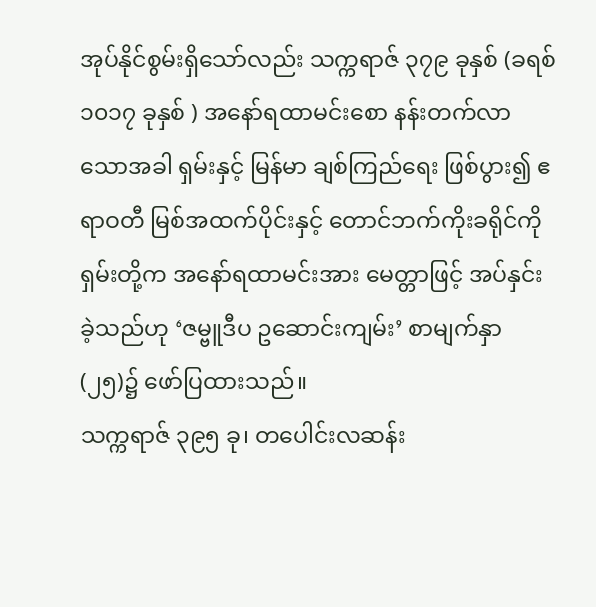အုပ်နိုင်စွမ်းရှိသော်လည်း သက္ကရာဇ် ၃၇၉ ခုနှစ် (ခရစ် ၁၀၁၇ ခုနှစ် ) အနော်ရထာမင်းစော နန်းတက်လာသောအခါ ရှမ်းနှင့် မြန်မာ ချစ်ကြည်ရေး ဖြစ်ပွား၍ ဧရာဝတီ မြစ်အထက်ပိုင်းနှင့် တောင်ဘက်ကိုးခရိုင်ကို ရှမ်းတို့က အနော်ရထာမင်းအား မေတ္တာဖြင့် အပ်နှင်းခဲ့သည်ဟု ‘ဇမ္ဗူဒီပ ဥဆောင်းကျမ်း’ စာမျက်နှာ (၂၅)၌ ဖော်ပြထားသည်။
သက္ကရာဇ် ၃၉၅ ခု၊ တပေါင်းလဆန်း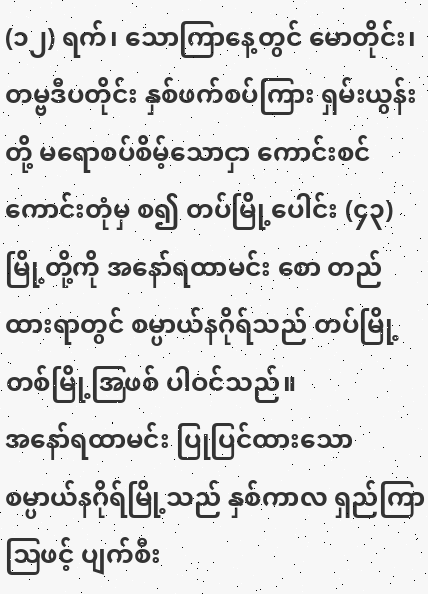(၁၂) ရက်၊ သောကြာနေ့တွင် မောတိုင်း၊ တမ္ဗဒီပတိုင်း နှစ်ဖက်စပ်ကြား ရှမ်းယွန်းတို့ မရောစပ်စိမ့်သောငှာ ကောင်းစင် ကောင်းတုံမှ စ၍ တပ်မြို့ပေါင်း (၄၃) မြို့တို့ကို အနော်ရထာမင်း စော တည်ထားရာတွင် စမ္ပာယ်နဂိုရ်သည် တပ်မြို့တစ်မြို့အြဖစ် ပါဝင်သည်။
အနော်ရထာမင်း ပြုပြင်ထားသော စမ္ပာယ်နဂိုရ်မြို့သည် နှစ်ကာလ ရှည်ကြာဩဖင့် ပျက်စီး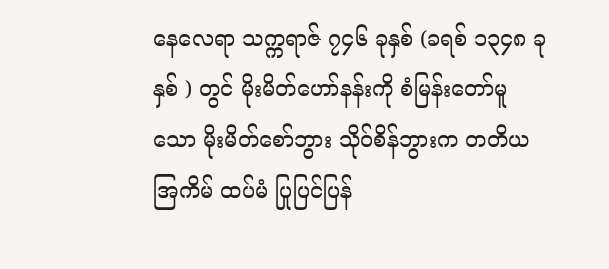နေလေရာ သက္ကရာဇ် ၇၄၆ ခုနှစ် (ခရစ် ၁၃၄၈ ခုနှစ် ) တွင် မိုးမိတ်ဟော်နန်းကို စံမြန်းတော်မူသော မိုးမိတ်စော်ဘွား သိုဝ်စိန်ဘွားက တတိယအြကိမ် ထပ်မံ ပြုပြင်ပြန်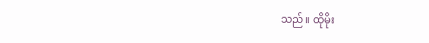သည်။ ထိုမိုး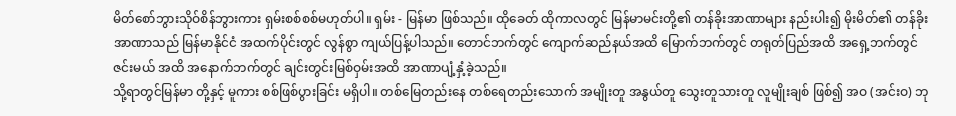မိတ်စော်ဘွားသိုဝ်စိန်ဘွားကား ရှမ်းစစ်စစ်မဟုတ်ပါ။ ရှမ်း - မြန်မာ ဖြစ်သည်။ ထိုခေတ် ထိုကာလတွင် မြန်မာမင်းတို့၏ တန်ခိုးအာဏာများ နည်းပါး၍ မိုးမိတ်၏ တန်ခိုးအာဏာသည် မြန်မာနိုင်ငံ အထက်ပိုင်းတွင် လွန်စွာ ကျယ်ပြန့်ပါသည်။ တောင်ဘက်တွင် ကျောက်ဆည်နယ်အထိ မြောက်ဘက်တွင် တရုတ်ပြည်အထိ အရှေ့ဘက်တွင် ဇင်းမယ် အထိ အနောက်ဘက်တွင် ချင်းတွင်းမြစ်ဝှမ်းအထိ အာဏာပျံ့နှံ့ခဲ့သည်။
သို့ရာတွင်မြန်မာ တို့နှင့် မူကား စစ်ဖြစ်ပွားခြင်း မရှိပါ။ တစ်မြေတည်းနေ တစ်ရေတည်းသောက် အမျိုးတူ အနွယ်တူ သွေးတူသားတူ လူမျိုးချစ် ဖြစ်၍ အဝ (အင်းဝ) ဘု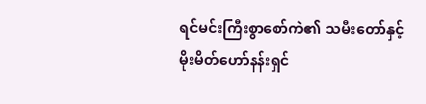ရင်မင်းကြီးစွာစော်ကဲ၏ သမီးတော်နှင့် မိုးမိတ်ဟော်နန်းရှင်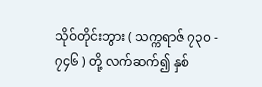သိုဝ်တိုင်းဘွား ( သက္ကရာဇ် ၇၃၀ - ၇၄၆ ) တို့ လက်ဆက်၍ နှစ်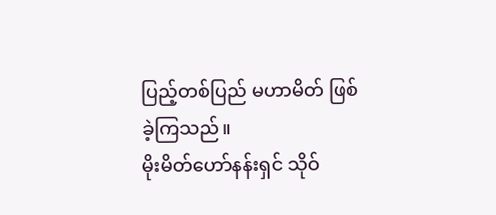ပြည့်တစ်ပြည် မဟာမိတ် ဖြစ်ခဲ့ကြသည်။
မိုးမိတ်ဟော်နန်းရှင် သိုဝ်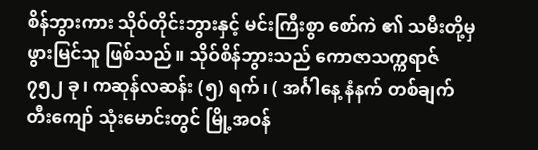စိန်ဘွားကား သိုဝ်တိုင်းဘွားနှင့် မင်းကြီးစွာ စော်ကဲ ၏ သမီးတို့မှ ဖွားမြင်သူ ဖြစ်သည်။ သိုဝ်စိန်ဘွားသည် ကောဇာသက္ကရာဇ် ၇၅၂ ခု၊ ကဆုန်လဆန်း (၅) ရက်၊ ( အင်္ဂါနေ့ နံနက် တစ်ချက်တီးကျော် သုံးမောင်းတွင် မြို့အဝန်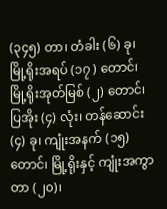(၃၄၅) တာ၊ တံခါး (၆) ခု၊ မြို့ရိုးအရပ် (၁၇ ) တောင်၊ မြို့ရိုးအုတ်မြစ် (၂) တောင်၊ ပြအိုး (၄) လုံး၊ တန်ဆောင်း (၄) ခု၊ ကျုံးအနက် (၁၅) တောင်၊ မြို့ရိုးနှင့် ကျုံးအကွာ တာ (၂၀)၊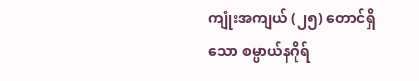ကျုံးအကျယ် (၂၅) တောင်ရှိသော စမ္ပာယ်နဂိုရ်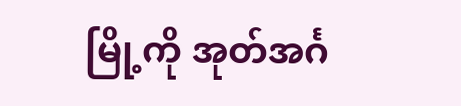မြို့ကို အုတ်အင်္ဂ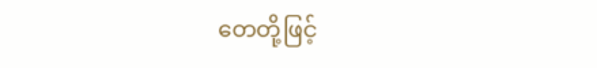တေတို့ဖြင့်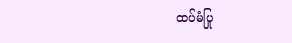ထပ်မံပြု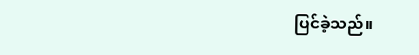ပြင်ခဲ့သည်။